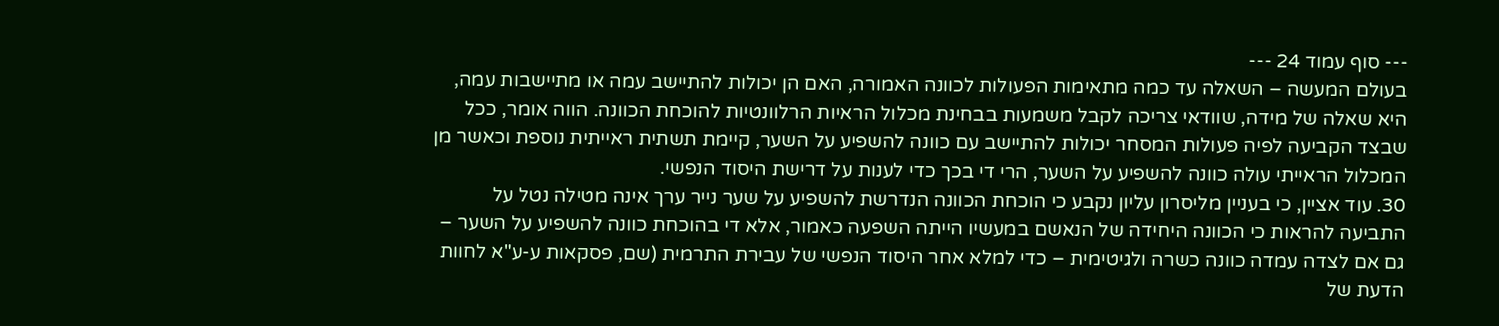--- סוף עמוד 24 ---
בעולם המעשה – השאלה עד כמה מתאימות הפעולות לכוונה האמורה, האם הן יכולות להתיישב עמה או מתיישבות עמה, היא שאלה של מידה, שוודאי צריכה לקבל משמעות בבחינת מכלול הראיות הרלוונטיות להוכחת הכוונה. הווה אומר, ככל שבצד הקביעה לפיה פעולות המסחר יכולות להתיישב עם כוונה להשפיע על השער, קיימת תשתית ראייתית נוספת וכאשר מן המכלול הראייתי עולה כוונה להשפיע על השער, הרי די בכך כדי לענות על דרישת היסוד הנפשי.
30. עוד אציין, כי בעניין מליסרון עליון נקבע כי הוכחת הכוונה הנדרשת להשפיע על שער נייר ערך אינה מטילה נטל על התביעה להראות כי הכוונה היחידה של הנאשם במעשיו הייתה השפעה כאמור, אלא די בהוכחת כוונה להשפיע על השער – גם אם לצדה עמדה כוונה כשרה ולגיטימית – כדי למלא אחר היסוד הנפשי של עבירת התרמית (שם, פסקאות ע-ע"א לחוות הדעת של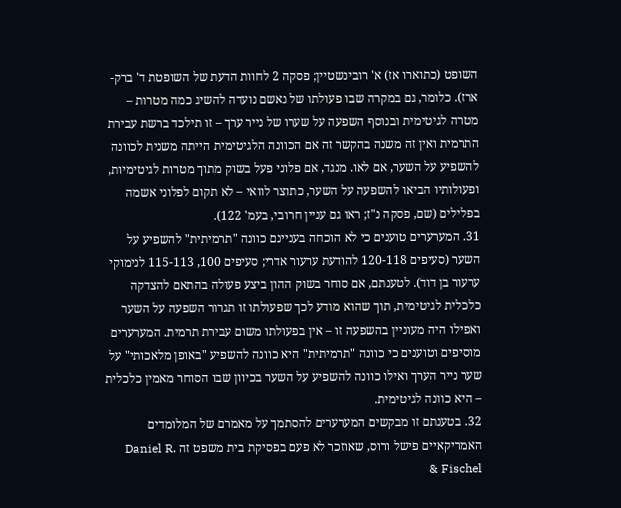השופט (כתוארו אז) א' רובינשטיין; פסקה 2 לחוות הדעת של השופטת ד' ברק-ארז). כלומר, גם במקרה שבו פעולתו של נאשם נועדה להשיג כמה מטרות – מטרה לגיטימית ובנוסף השפעה על שערו של נייר ערך – זו תילכד ברשת עבירת התרמית ואין זה משנה בהקשר זה אם הכוונה הלגיטימית הייתה משנית לכוונה להשפיע על השער, אם לאו. מנגד, אם פלוני פעל בשוק מתוך מטרות לגיטימיות, ופעולותיו הביאו להשפעה על השער, כתוצר לוואי – לא תקום לפלוני אשמה בפלילים (שם, פסקה נ"ז; ראו גם עניין חרובי, בעמ' 122).
31. המערערים טוענים כי לא הוכחה בעניינם כוונה "תרמיתית" להשפיע על השער (סעיפים 120-118 להודעת ערעור אדרי; סעיפים 100, 115-113 לנימוקי ערעור בן דוד). לטענתם, אם סוחר בשוק ההון ביצע פעולה בהתאם להצדקה כלכלית לגיטימית, תוך שהוא מודע לכך שפעולתו זו תגרור השפעה על השער ואפילו היה מעוניין בהשפעה זו – אין בפעולתו משום עבירת תרמית. המערערים מוסיפים וטוענים כי כוונה "תרמיתית" היא כוונה להשפיע "באופן מלאכותי" על שער נייר הערך ואילו כוונה להשפיע על השער בכיוון שבו הסוחר מאמין כלכלית – היא כוונה לגיטימית.
32. בטענתם זו מבקשים המערערים להסתמך על מאמרם של המלומדים האמריקאיים פישל ורוס, שאוזכר לא פעם בפסיקת בית משפט זה Daniel R. Fischel &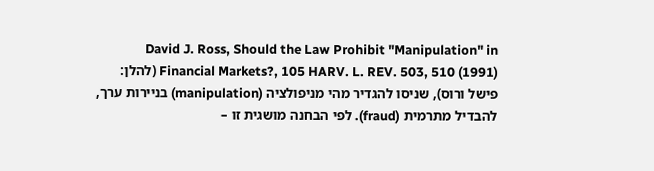David J. Ross, Should the Law Prohibit "Manipulation" in Financial Markets?, 105 HARV. L. REV. 503, 510 (1991) (להלן: פישל ורוס), שניסו להגדיר מהי מניפולציה (manipulation) בניירות ערך, להבדיל מתרמית (fraud). לפי הבחנה מושגית זו –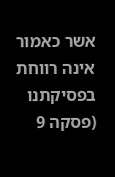אשר כאמור אינה רווחת בפסיקתנו (פסקה 9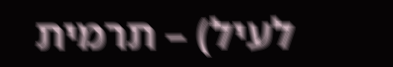לעיל) – תרמית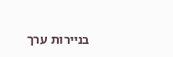בניירות ערך